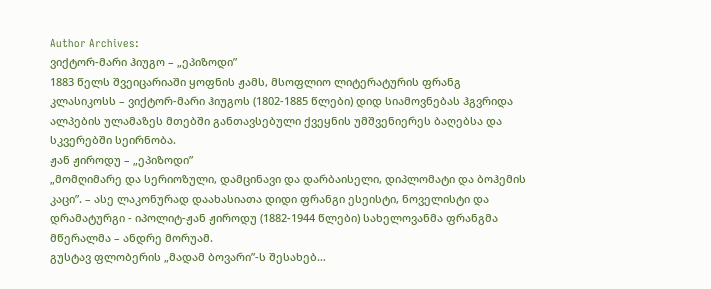Author Archives:
ვიქტორ-მარი ჰიუგო – „ეპიზოდი”
1883 წელს შვეიცარიაში ყოფნის ჟამს, მსოფლიო ლიტერატურის ფრანგ კლასიკოსს – ვიქტორ-მარი ჰიუგოს (1802-1885 წლები) დიდ სიამოვნებას ჰგვრიდა ალპების ულამაზეს მთებში განთავსებული ქვეყნის უმშვენიერეს ბაღებსა და სკვერებში სეირნობა.
ჟან ჟიროდუ – „ეპიზოდი”
„მომღიმარე და სერიოზული, დამცინავი და დარბაისელი, დიპლომატი და ბოჰემის კაცი”. – ასე ლაკონურად დაახასიათა დიდი ფრანგი ესეისტი, ნოველისტი და დრამატურგი - იპოლიტ-ჟან ჟიროდუ (1882-1944 წლები) სახელოვანმა ფრანგმა მწერალმა – ანდრე მორუამ.
გუსტავ ფლობერის „მადამ ბოვარი”-ს შესახებ…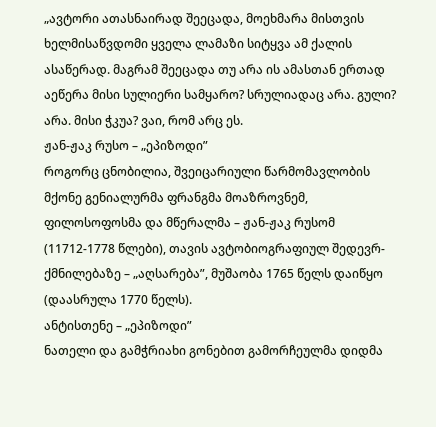„ავტორი ათასნაირად შეეცადა, მოეხმარა მისთვის ხელმისაწვდომი ყველა ლამაზი სიტყვა ამ ქალის ასაწერად. მაგრამ შეეცადა თუ არა ის ამასთან ერთად აეწერა მისი სულიერი სამყარო? სრულიადაც არა. გული? არა. მისი ჭკუა? ვაი, რომ არც ეს.
ჟან-ჟაკ რუსო – „ეპიზოდი”
როგორც ცნობილია, შვეიცარიული წარმომავლობის მქონე გენიალურმა ფრანგმა მოაზროვნემ, ფილოსოფოსმა და მწერალმა – ჟან-ჟაკ რუსომ (11712-1778 წლები), თავის ავტობიოგრაფიულ შედევრ-ქმნილებაზე – „აღსარება”, მუშაობა 1765 წელს დაიწყო (დაასრულა 1770 წელს).
ანტისთენე – „ეპიზოდი”
ნათელი და გამჭრიახი გონებით გამორჩეულმა დიდმა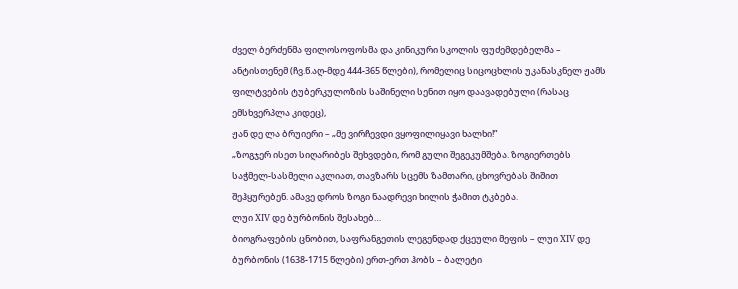ძველ ბერძენმა ფილოსოფოსმა და კინიკური სკოლის ფუძემდებელმა – ანტისთენემ (ჩვ.წ.აღ-მდე 444-365 წლები), რომელიც სიცოცხლის უკანასკნელ ჟამს ფილტვების ტუბერკულოზის საშინელი სენით იყო დაავადებული (რასაც ემსხვერპლა კიდეც),
ჟან დე ლა ბრუიერი – „მე ვირჩევდი ვყოფილიყავი ხალხი!”
„ზოგჯერ ისეთ სიღარიბეს შეხვდები, რომ გული შეგეკუმშება. ზოგიერთებს საჭმელ-სასმელი აკლიათ, თავზარს სცემს ზამთარი, ცხოვრებას შიშით შეჰყურებენ. ამავე დროს ზოგი ნაადრევი ხილის ჭამით ტკბება.
ლუი XIV დე ბურბონის შესახებ…
ბიოგრაფების ცნობით, საფრანგეთის ლეგენდად ქცეული მეფის – ლუი XIV დე ბურბონის (1638-1715 წლები) ერთ-ერთ ჰობს – ბალეტი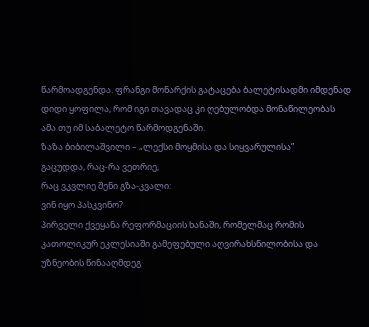წარმოადგენდა. ფრანგი მონარქის გატაცება ბალეტისადმი იმდენად დიდი ყოფილა, რომ იგი თავადაც კი ღებულობდა მონაწილეობას ამა თუ იმ საბალეტო წარმოდგენაში.
ზაზა ბიბილაშვილი – „ლექსი მოყმისა და სიყვარულისა”
გაცუდდა, რაც-რა ვეთრიე,
რაც ვკვლიე შენი გზა-კვალი:
ვინ იყო პასკვინო?
პირველი ქვეყანა რეფორმაციის ხანაში, რომელმაც რომის კათოლიკურ ეკლესიაში გამეფებული აღვირახსნილობისა და უზნეობის წინააღმდეგ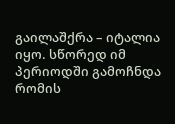გაილაშქრა – იტალია იყო. სწორედ იმ პერიოდში გამოჩნდა რომის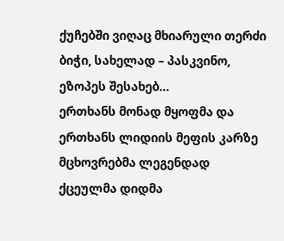ქუჩებში ვიღაც მხიარული თერძი ბიჭი, სახელად – პასკვინო,
ეზოპეს შესახებ…
ერთხანს მონად მყოფმა და ერთხანს ლიდიის მეფის კარზე მცხოვრებმა ლეგენდად ქცეულმა დიდმა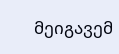მეიგავემ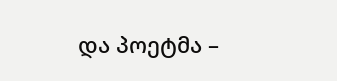და პოეტმა –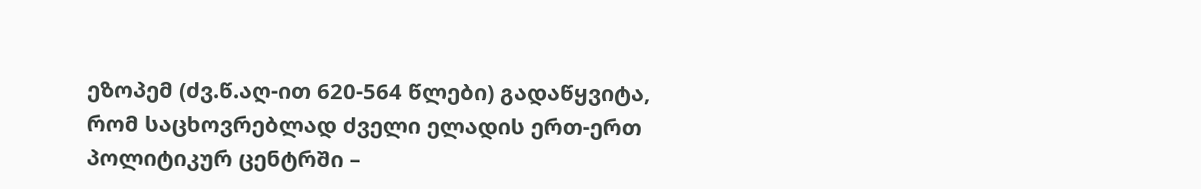ეზოპემ (ძვ.წ.აღ-ით 620-564 წლები) გადაწყვიტა, რომ საცხოვრებლად ძველი ელადის ერთ-ერთ პოლიტიკურ ცენტრში –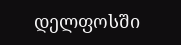დელფოსში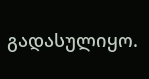გადასულიყო.